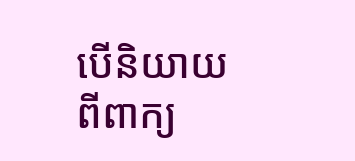បើនិយាយពីពាក្យ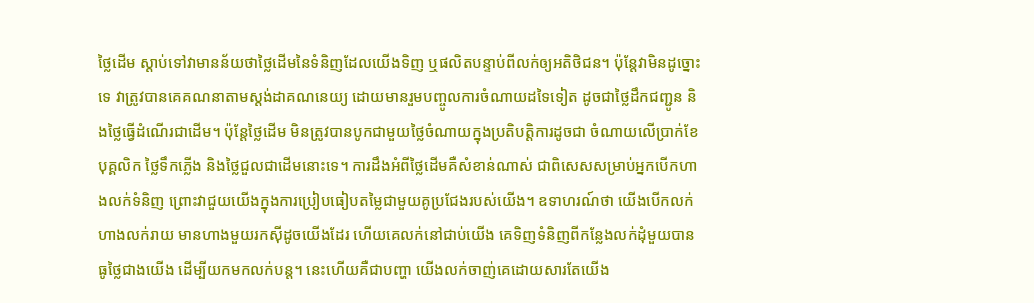ថ្លៃដើម ស្តាប់ទៅវាមានន័យថាថ្លៃដើមនៃទំនិញដែលយើងទិញ ឬផលិតបន្ទាប់ពីលក់ឲ្យអតិថិជន។ ប៉ុន្តែវាមិនដូច្នោះទេ វាត្រូវបានគេគណនាតាមស្តង់ដាគណនេយ្យ ដោយមានរួមបញ្ចូលការចំណាយដទៃទៀត ដូចជាថ្លៃដឹកជញ្ជូន និងថ្លៃធ្វើដំណើរជាដើម។ ប៉ុន្តែថ្លៃដើម មិនត្រូវបានបូកជាមួយថ្លៃចំណាយក្នុងប្រតិបត្តិការដូចជា ចំណាយលើប្រាក់ខែបុគ្គលិក ថ្លៃទឹកភ្លើង និងថ្លៃជួលជាដើមនោះទេ។ ការដឹងអំពីថ្លៃដើមគឺសំខាន់ណាស់ ជាពិសេសសម្រាប់អ្នកបើកហាងលក់ទំនិញ ព្រោះវាជួយយើងក្នុងការប្រៀបធៀបតម្លៃជាមួយគូប្រជែងរបស់យើង។ ឧទាហរណ៍ថា យើងបើកលក់ហាងលក់រាយ មានហាងមួយរកស៊ីដូចយើងដែរ ហើយគេលក់នៅជាប់យើង គេទិញទំនិញពីកន្លែងលក់ដុំមួយបានធូថ្លៃជាងយើង ដើម្បីយកមកលក់បន្ត។ នេះហើយគឺជាបញ្ហា យើងលក់ចាញ់គេដោយសារតែយើង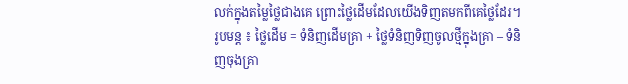លក់ក្នុងតម្លៃថ្លៃជាងគេ ព្រោះថ្លៃដើមដែលយើងទិញតមកពីគេថ្លៃដែរ។
រូបមន្ត ៖ ថ្លៃដើម = ទំនិញដើមគ្រា + ថ្លៃទំនិញទិញចូលថ្មីក្នុងគ្រា – ទំនិញចុងគ្រា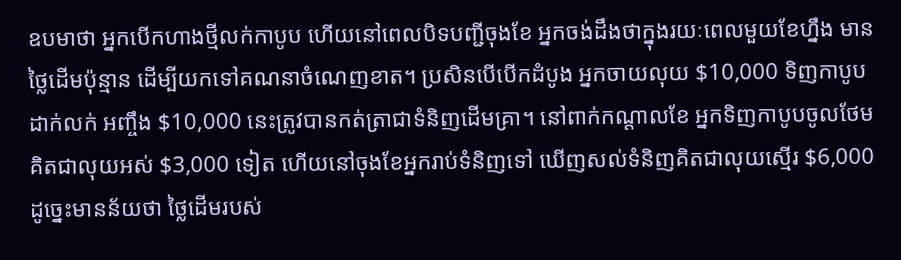ឧបមាថា អ្នកបើកហាងថ្មីលក់កាបូប ហើយនៅពេលបិទបញ្ជីចុងខែ អ្នកចង់ដឹងថាក្នុងរយៈពេលមួយខែហ្នឹង មានថ្លៃដើមប៉ុន្មាន ដើម្បីយកទៅគណនាចំណេញខាត។ ប្រសិនបើបើកដំបូង អ្នកចាយលុយ $10,000 ទិញកាបូបដាក់លក់ អញ្ចឹង $10,000 នេះត្រូវបានកត់ត្រាជាទំនិញដើមគ្រា។ នៅពាក់កណ្តាលខែ អ្នកទិញកាបូបចូលថែមគិតជាលុយអស់ $3,000 ទៀត ហើយនៅចុងខែអ្នករាប់ទំនិញទៅ ឃើញសល់ទំនិញគិតជាលុយស្មើរ $6,000 ដូច្នេះមានន័យថា ថ្លៃដើមរបស់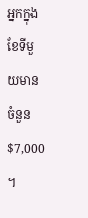អ្នកក្នុងខែទីមួយមានចំនួន $7,000 ។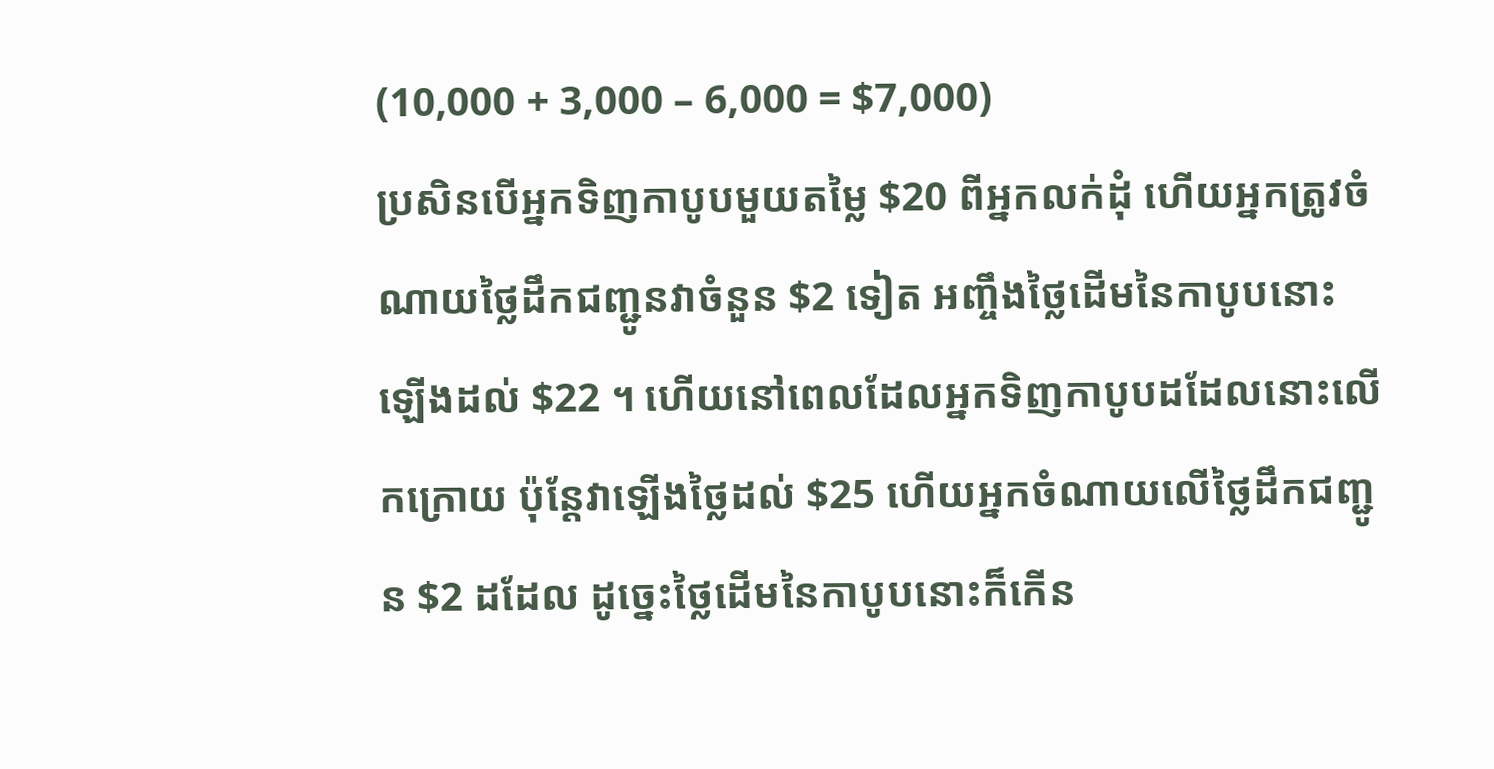(10,000 + 3,000 – 6,000 = $7,000)
ប្រសិនបើអ្នកទិញកាបូបមួយតម្លៃ $20 ពីអ្នកលក់ដុំ ហើយអ្នកត្រូវចំណាយថ្លៃដឹកជញ្ជូនវាចំនួន $2 ទៀត អញ្ចឹងថ្លៃដើមនៃកាបូបនោះឡើងដល់ $22 ។ ហើយនៅពេលដែលអ្នកទិញកាបូបដដែលនោះលើកក្រោយ ប៉ុន្តែវាឡើងថ្លៃដល់ $25 ហើយអ្នកចំណាយលើថ្លៃដឹកជញ្ជូន $2 ដដែល ដូច្នេះថ្លៃដើមនៃកាបូបនោះក៏កើន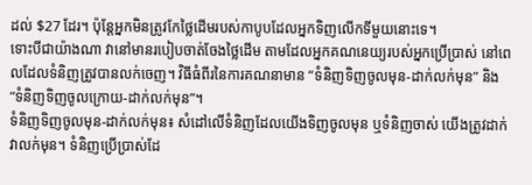ដល់ $27 ដែរ។ ប៉ុន្តែអ្នកមិនត្រូវកែថ្លៃដើមរបស់កាបូបដែលអ្នកទិញលើកទីមួយនោះទេ។
ទោះបីជាយ៉ាងណា វានៅមានរបៀបចាត់ចែងថ្លៃដើម តាមដែលអ្នកគណនេយ្យរបស់អ្នកប្រើប្រាស់ នៅពេលដែលទំនិញត្រូវបានលក់ចេញ។ វិធីធំពីរនៃការគណនាមាន “ទំនិញទិញចូលមុន-ដាក់លក់មុន” និង “ទំនិញទិញចូលក្រោយ-ដាក់លក់មុន”។
ទំនិញទិញចូលមុន-ដាក់លក់មុន៖ សំដៅលើទំនិញដែលយើងទិញចូលមុន ឬទំនិញចាស់ យើងត្រូវដាក់វាលក់មុន។ ទំនិញប្រើប្រាស់ដែ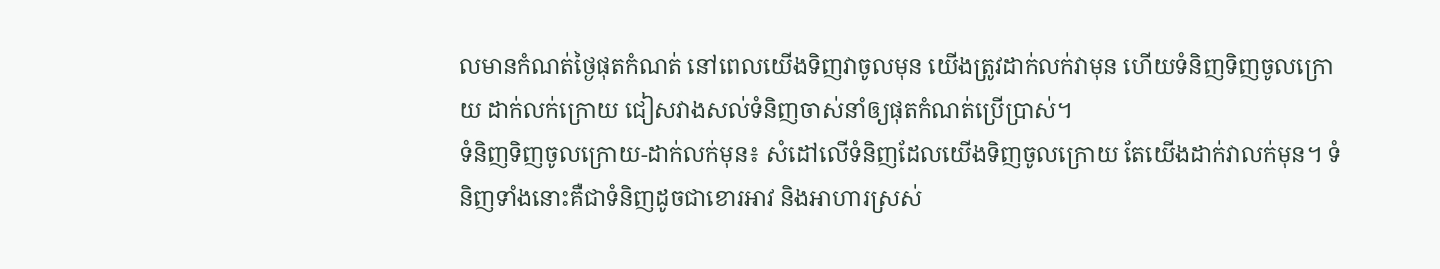លមានកំណត់ថ្ងៃផុតកំណត់ នៅពេលយើងទិញវាចូលមុន យើងត្រូវដាក់លក់វាមុន ហើយទំនិញទិញចូលក្រោយ ដាក់លក់ក្រោយ ជៀសវាងសល់ទំនិញចាស់នាំឲ្យផុតកំណត់ប្រើប្រាស់។
ទំនិញទិញចូលក្រោយ-ដាក់លក់មុន៖ សំដៅលើទំនិញដែលយើងទិញចូលក្រោយ តែយើងដាក់វាលក់មុន។ ទំនិញទាំងនោះគឺជាទំនិញដូចជាខោរអាវ និងអាហារស្រស់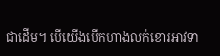ជាដើម។ បើយើងបើកហាងលក់ខោរអាវទា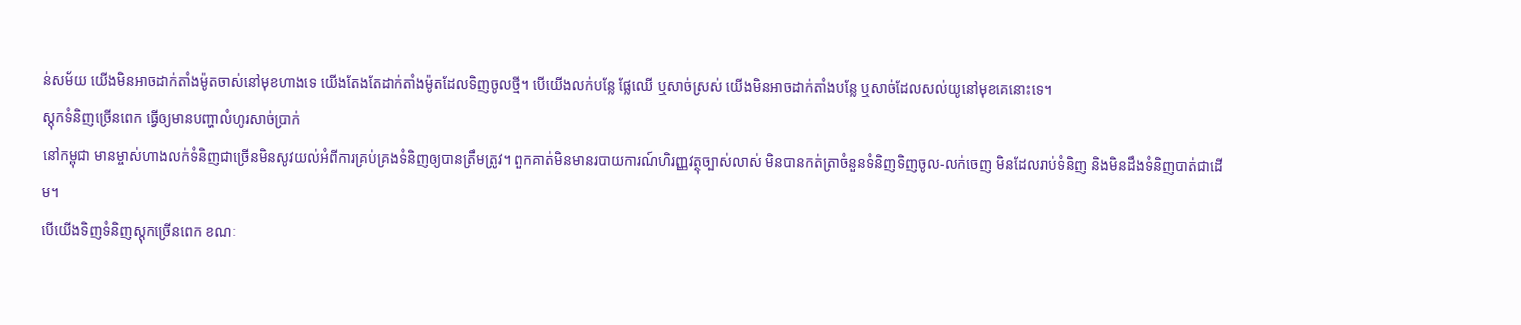ន់សម័យ យើងមិនអាចដាក់តាំងម៉ូតចាស់នៅមុខហាងទេ យើងតែងតែដាក់តាំងម៉ូតដែលទិញចូលថ្មី។ បើយើងលក់បន្លែ ផ្លែឈើ ឬសាច់ស្រស់ យើងមិនអាចដាក់តាំងបន្លែ ឬសាច់ដែលសល់យូនៅមុខគេនោះទេ។
ស្តុកទំនិញច្រើនពេក ធ្វើឲ្យមានបញ្ហាលំហូរសាច់ប្រាក់
នៅកម្ពុជា មានម្ចាស់ហាងលក់ទំនិញជាច្រើនមិនសូវយល់អំពីការគ្រប់គ្រងទំនិញឲ្យបានត្រឹមត្រូវ។ ពួកគាត់មិនមានរបាយការណ៍ហិរញ្ញវត្ថុច្បាស់លាស់ មិនបានកត់ត្រាចំនួនទំនិញទិញចូល-លក់ចេញ មិនដែលរាប់ទំនិញ និងមិនដឹងទំនិញបាត់ជាដើម។
បើយើងទិញទំនិញស្តុកច្រើនពេក ខណៈ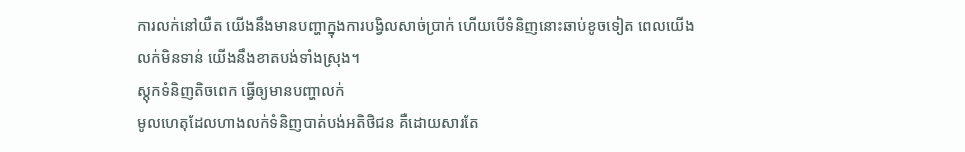ការលក់នៅយឺត យើងនឹងមានបញ្ហាក្នុងការបង្វិលសាច់ប្រាក់ ហើយបើទំនិញនោះឆាប់ខូចទៀត ពេលយើងលក់មិនទាន់ យើងនឹងខាតបង់ទាំងស្រុង។
ស្តុកទំនិញតិចពេក ធ្វើឲ្យមានបញ្ហាលក់
មូលហេតុដែលហាងលក់ទំនិញបាត់បង់អតិថិជន គឺដោយសារតែ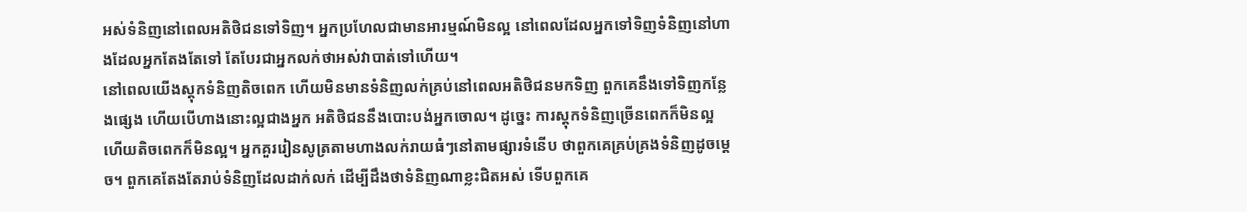អស់ទំនិញនៅពេលអតិថិជនទៅទិញ។ អ្នកប្រហែលជាមានអារម្មណ៍មិនល្អ នៅពេលដែលអ្នកទៅទិញទំនិញនៅហាងដែលអ្នកតែងតែទៅ តែបែរជាអ្នកលក់ថាអស់វាបាត់ទៅហើយ។
នៅពេលយើងស្តុកទំនិញតិចពេក ហើយមិនមានទំនិញលក់គ្រប់នៅពេលអតិថិជនមកទិញ ពួកគេនឹងទៅទិញកន្លែងផ្សេង ហើយបើហាងនោះល្អជាងអ្នក អតិថិជននឹងបោះបង់អ្នកចោល។ ដូច្នេះ ការស្តុកទំនិញច្រើនពេកក៏មិនល្អ ហើយតិចពេកក៏មិនល្អ។ អ្នកគួររៀនសូត្រតាមហាងលក់រាយធំៗនៅតាមផ្សារទំនើប ថាពួកគេគ្រប់គ្រងទំនិញដូចម្តេច។ ពួកគេតែងតែរាប់ទំនិញដែលដាក់លក់ ដើម្បីដឹងថាទំនិញណាខ្លះជិតអស់ ទើបពួកគេ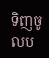ទិញចូលប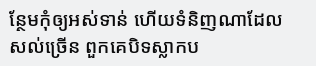ន្ថែមកុំឲ្យអស់ទាន់ ហើយទំនិញណាដែលសល់ច្រើន ពួកគេបិទស្លាកប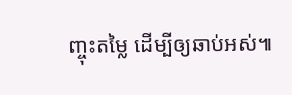ញ្ចុះតម្លៃ ដើម្បីឲ្យឆាប់អស់៕